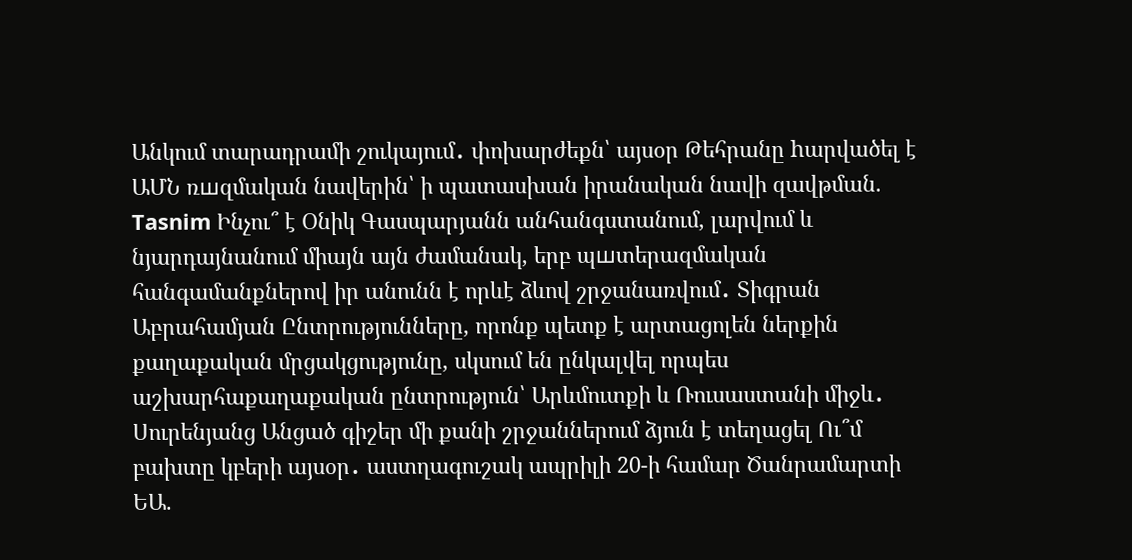Անկում տարադրամի շուկայում․ փոխարժեքն՝ այսօր Թեհրանը hարվածել է ԱՄՆ ռшզմական նավերին՝ ի պատասխան իրանական նավի զավթման. Tasnim Ինչու՞ է Օնիկ Գասպարյանն անհանգստանում, լարվում և նյարդայնանում միայն այն ժամանակ, երբ պшտերազմական հանգամանքներով իր անունն է որևէ ձևով շրջանառվում․ Տիգրան Աբրահամյան Ընտրությունները, որոնք պետք է արտացոլեն ներքին քաղաքական մրցակցությունը, սկսում են ընկալվել որպես աշխարհաքաղաքական ընտրություն՝ Արևմուտքի և Ռուսաստանի միջև․ Սուրենյանց Անցած գիշեր մի քանի շրջաններում ձյուն է տեղացել Ու՞մ բախտը կբերի այսօր․ աստղագուշակ ապրիլի 20-ի համար Ծանրամարտի ԵԱ.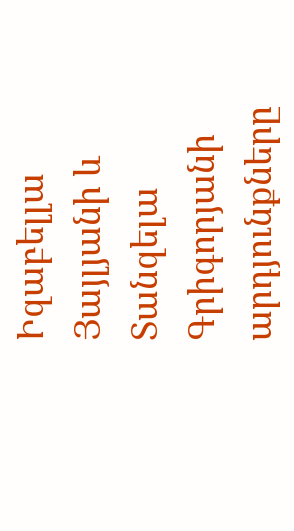Իզաբելլա Յայլյանի և Տանզելա Գրիգորյանի արդյունքները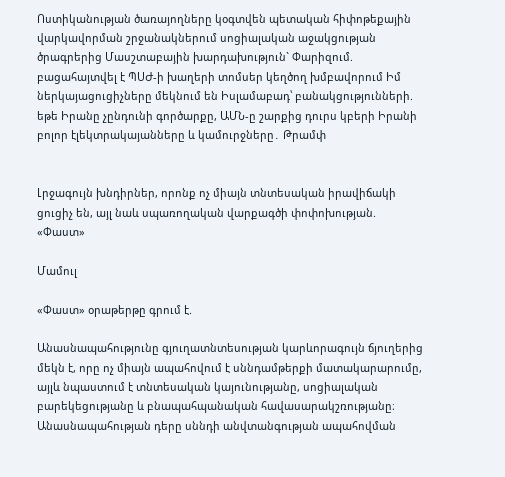Ոստիկանության ծառայողները կօգտվեն պետական հիփոթեքային վարկավորման շրջանակներում սոցիալական աջակցության ծրագրերից Մասշտաբային խարդախություն` Փարիզում. բացահայտվել է ՊՍԺ-ի խաղերի տոմսեր կեղծող խմբավորում Իմ ներկայացուցիչները մեկնում են Իսլամաբադ՝ բանակցությունների. եթե Իրանը չընդունի գործարքը, ԱՄՆ-ը շարքից դուրս կբերի Իրանի բոլոր էլեկտրակայանները և կամուրջները․ Թրամփ


Լրջագույն խնդիրներ, որոնք ոչ միայն տնտեսական իրավիճակի ցուցիչ են, այլ նաև սպառողական վարքագծի փոփոխության. «Փաստ»

Մամուլ

«Փաստ» օրաթերթը գրում է.

Անասնապահությունը գյուղատնտեսության կարևորագույն ճյուղերից մեկն է, որը ոչ միայն ապահովում է սննդամթերքի մատակարարումը, այլև նպաստում է տնտեսական կայունությանը, սոցիալական բարեկեցությանը և բնապահպանական հավասարակշռությանը։ Անասնապահության դերը սննդի անվտանգության ապահովման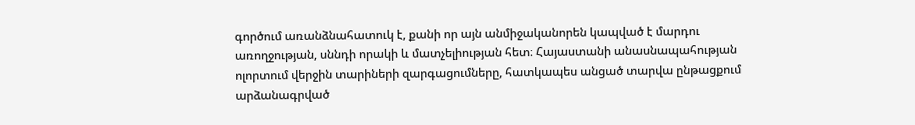գործում առանձնահատուկ է, քանի որ այն անմիջականորեն կապված է մարդու առողջության, սննդի որակի և մատչելիության հետ։ Հայաստանի անասնապահության ոլորտում վերջին տարիների զարգացումները, հատկապես անցած տարվա ընթացքում արձանագրված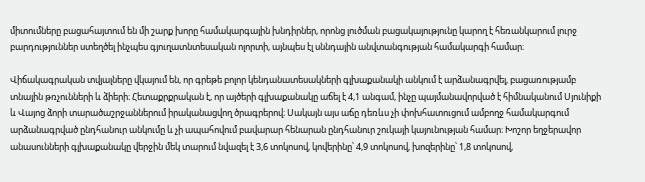միտումները բացահայտում են մի շարք խորը համակարգային խնդիրներ, որոնց լուծման բացակայությունը կարող է հեռանկարում լուրջ բարդություններ ստեղծել ինչպես գյուղատնտեսական ոլորտի, այնպես էլ սննդային անվտանգության համակարգի համար։

Վիճակագրական տվյալները վկայում են, որ գրեթե բոլոր կենդանատեսակների գլխաքանակի անկում է արձանագրվել, բացառությամբ տնային թռչունների և ձիերի։ Հետաքրքրական է, որ այծերի գլխաքանակը աճել է 4,1 անգամ, ինչը պայմանավորված է հիմնականում Սյունիքի և Վայոց ձորի տարածաշրջաններում իրականացվող ծրագրերով։ Սակայն այս աճը դեռևս չի փոխհատուցում ամբողջ համակարգում արձանագրված ընդհանուր անկումը և չի ապահովում բավարար հենարան ընդհանուր շուկայի կայունության համար։ Խոշոր եղջերավոր անասունների գլխաքանակը վերջին մեկ տարում նվազել է 3,6 տոկոսով, կովերինը՝ 4,9 տոկոսով, խոզերինը՝ 1,8 տոկոսով,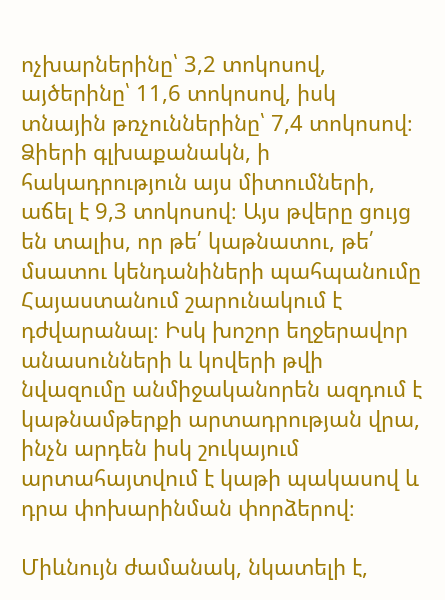ոչխարներինը՝ 3,2 տոկոսով, այծերինը՝ 11,6 տոկոսով, իսկ տնային թռչուններինը՝ 7,4 տոկոսով։ Ձիերի գլխաքանակն, ի հակադրություն այս միտումների, աճել է 9,3 տոկոսով։ Այս թվերը ցույց են տալիս, որ թե՛ կաթնատու, թե՛ մսատու կենդանիների պահպանումը Հայաստանում շարունակում է դժվարանալ։ Իսկ խոշոր եղջերավոր անասունների և կովերի թվի նվազումը անմիջականորեն ազդում է կաթնամթերքի արտադրության վրա, ինչն արդեն իսկ շուկայում արտահայտվում է կաթի պակասով և դրա փոխարինման փորձերով։

Միևնույն ժամանակ, նկատելի է,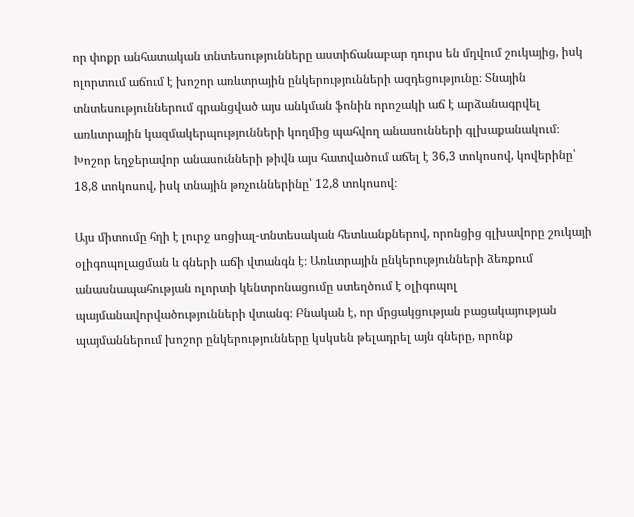որ փոքր անհատական տնտեսությունները աստիճանաբար դուրս են մղվում շուկայից, իսկ ոլորտում աճում է խոշոր առևտրային ընկերությունների ազդեցությունը։ Տնային տնտեսություններում գրանցված այս անկման ֆոնին որոշակի աճ է արձանագրվել առևտրային կազմակերպությունների կողմից պահվող անասունների գլխաքանակում։ Խոշոր եղջերավոր անասունների թիվն այս հատվածում աճել է 36,3 տոկոսով, կովերինը՝ 18,8 տոկոսով, իսկ տնային թռչուններինը՝ 12,8 տոկոսով։

Այս միտումը հղի է լուրջ սոցիալ-տնտեսական հետևանքներով, որոնցից գլխավորը շուկայի օլիգոպոլացման և գների աճի վտանգն է։ Առևտրային ընկերությունների ձեռքում անասնապահության ոլորտի կենտրոնացումը ստեղծում է օլիգոպոլ պայմանավորվածությունների վտանգ։ Բնական է, որ մրցակցության բացակայության պայմաններում խոշոր ընկերությունները կսկսեն թելադրել այն գները, որոնք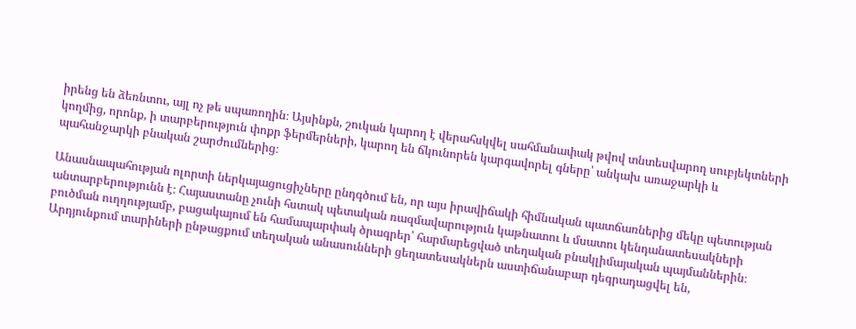իրենց են ձեռնտու, այլ ոչ թե սպառողին։ Այսինքն, շուկան կարող է վերահսկվել սահմանափակ թվով տնտեսվարող սուբյեկտների կողմից, որոնք, ի տարբերություն փոքր ֆերմերների, կարող են ճկունորեն կարգավորել գները՝ անկախ առաջարկի և պահանջարկի բնական շարժումներից։

Անասնապահության ոլորտի ներկայացուցիչները ընդգծում են, որ այս իրավիճակի հիմնական պատճառներից մեկը պետության անտարբերությունն է։ Հայաստանը չունի հստակ պետական ռազմավարություն կաթնատու և մսատու կենդանատեսակների բուծման ուղղությամբ, բացակայում են համապարփակ ծրագրեր՝ հարմարեցված տեղական բնակլիմայական պայմաններին։ Արդյունքում տարիների ընթացքում տեղական անասունների ցեղատեսակներն աստիճանաբար դեգրադացվել են,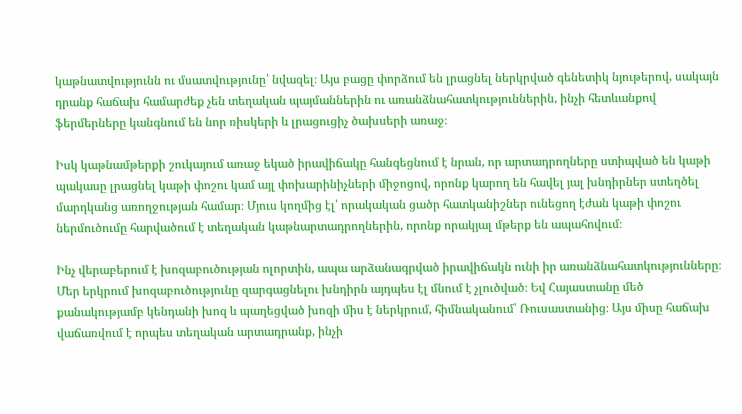կաթնատվությունն ու մսատվությունը՝ նվազել։ Այս բացը փորձում են լրացնել ներկրված գենետիկ նյութերով, սակայն դրանք հաճախ համարժեք չեն տեղական պայմաններին ու առանձնահատկություններին, ինչի հետևանքով ֆերմերները կանգնում են նոր ռիսկերի և լրացուցիչ ծախսերի առաջ։

Իսկ կաթնամթերքի շուկայում առաջ եկած իրավիճակը հանգեցնում է նրան, որ արտադրողները ստիպված են կաթի պակասը լրացնել կաթի փոշու կամ այլ փոխարինիչների միջոցով, որոնք կարող են հավել յալ խնդիրներ ստեղծել մարդկանց առողջության համար։ Մյուս կողմից էլ՝ որակական ցածր հատկանիշներ ունեցող էժան կաթի փոշու ներմուծումը հարվածում է տեղական կաթնարտադրողներին, որոնք որակյալ մթերք են ապահովում։

Ինչ վերաբերում է խոզաբուծության ոլորտին, ապա արձանագրված իրավիճակն ունի իր առանձնահատկությունները։ Մեր երկրում խոզաբուծությունը զարգացնելու խնդիրն այդպես էլ մնում է չլուծված։ Եվ Հայաստանը մեծ քանակությամբ կենդանի խոզ և պաղեցված խոզի միս է ներկրում, հիմնականում՝ Ռուսաստանից։ Այս միսը հաճախ վաճառվում է որպես տեղական արտադրանք, ինչի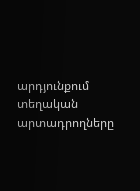արդյունքում տեղական արտադրողները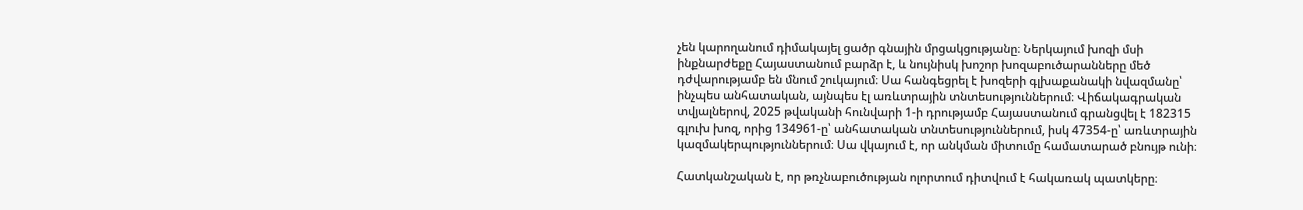չեն կարողանում դիմակայել ցածր գնային մրցակցությանը։ Ներկայում խոզի մսի ինքնարժեքը Հայաստանում բարձր է, և նույնիսկ խոշոր խոզաբուծարանները մեծ դժվարությամբ են մնում շուկայում։ Սա հանգեցրել է խոզերի գլխաքանակի նվազմանը՝ ինչպես անհատական, այնպես էլ առևտրային տնտեսություններում։ Վիճակագրական տվյալներով, 2025 թվականի հունվարի 1-ի դրությամբ Հայաստանում գրանցվել է 182315 գլուխ խոզ, որից 134961-ը՝ անհատական տնտեսություններում, իսկ 47354-ը՝ առևտրային կազմակերպություններում։ Սա վկայում է, որ անկման միտումը համատարած բնույթ ունի։

Հատկանշական է, որ թռչնաբուծության ոլորտում դիտվում է հակառակ պատկերը։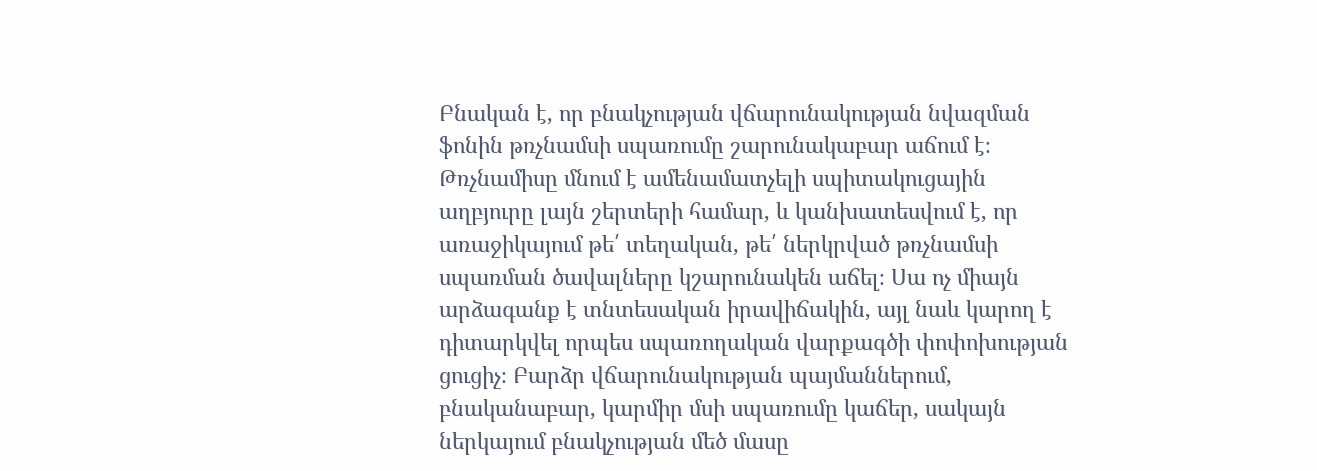Բնական է, որ բնակչության վճարունակության նվազման ֆոնին թռչնամսի սպառումը շարունակաբար աճում է։ Թռչնամիսը մնում է ամենամատչելի սպիտակուցային աղբյուրը լայն շերտերի համար, և կանխատեսվում է, որ առաջիկայում թե՛ տեղական, թե՛ ներկրված թռչնամսի սպառման ծավալները կշարունակեն աճել։ Սա ոչ միայն արձագանք է տնտեսական իրավիճակին, այլ նաև կարող է դիտարկվել որպես սպառողական վարքագծի փոփոխության ցուցիչ։ Բարձր վճարունակության պայմաններում, բնականաբար, կարմիր մսի սպառումը կաճեր, սակայն ներկայում բնակչության մեծ մասը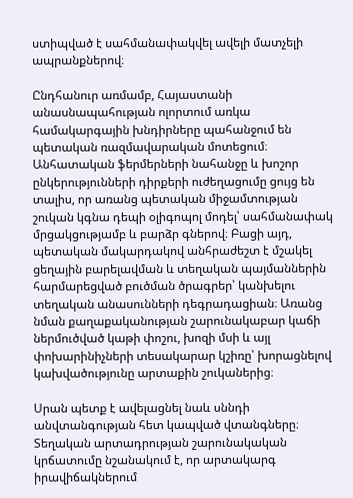ստիպված է սահմանափակվել ավելի մատչելի ապրանքներով։

Ընդհանուր առմամբ, Հայաստանի անասնապահության ոլորտում առկա համակարգային խնդիրները պահանջում են պետական ռազմավարական մոտեցում։ Անհատական ֆերմերների նահանջը և խոշոր ընկերությունների դիրքերի ուժեղացումը ցույց են տալիս, որ առանց պետական միջամտության շուկան կգնա դեպի օլիգոպոլ մոդել՝ սահմանափակ մրցակցությամբ և բարձր գներով։ Բացի այդ, պետական մակարդակով անհրաժեշտ է մշակել ցեղային բարելավման և տեղական պայմաններին հարմարեցված բուծման ծրագրեր՝ կանխելու տեղական անասունների դեգրադացիան։ Առանց նման քաղաքականության շարունակաբար կաճի ներմուծված կաթի փոշու, խոզի մսի և այլ փոխարինիչների տեսակարար կշիռը՝ խորացնելով կախվածությունը արտաքին շուկաներից։

Սրան պետք է ավելացնել նաև սննդի անվտանգության հետ կապված վտանգները։ Տեղական արտադրության շարունակական կրճատումը նշանակում է, որ արտակարգ իրավիճակներում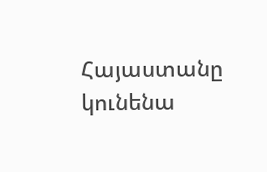Հայաստանը կունենա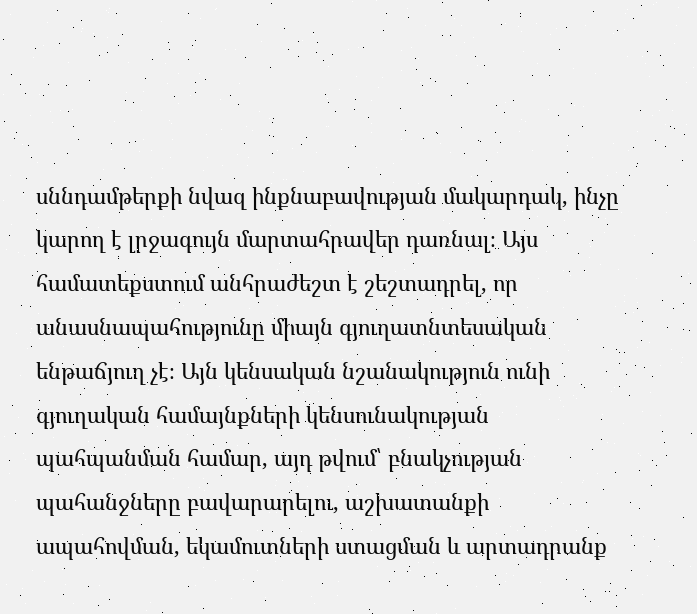սննդամթերքի նվազ ինքնաբավության մակարդակ, ինչը կարող է լրջագույն մարտահրավեր դառնալ։ Այս համատեքստում անհրաժեշտ է շեշտադրել, որ անասնապահությունը միայն գյուղատնտեսական ենթաճյուղ չէ։ Այն կենսական նշանակություն ունի գյուղական համայնքների կենսունակության պահպանման համար, այդ թվում՝ բնակչության պահանջները բավարարելու, աշխատանքի ապահովման, եկամուտների ստացման և արտադրանք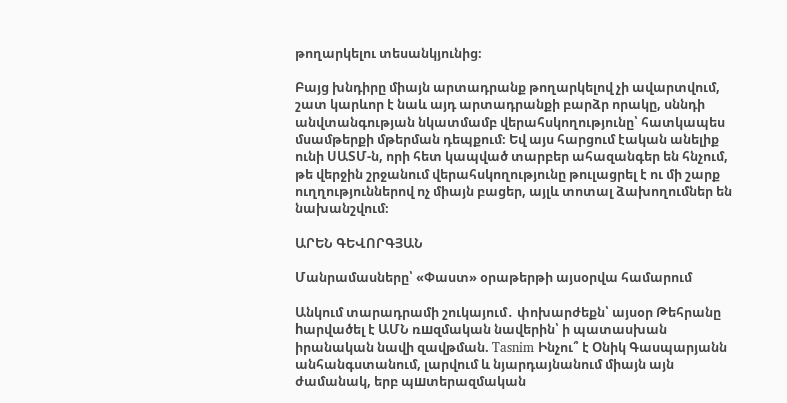թողարկելու տեսանկյունից։

Բայց խնդիրը միայն արտադրանք թողարկելով չի ավարտվում, շատ կարևոր է նաև այդ արտադրանքի բարձր որակը, սննդի անվտանգության նկատմամբ վերահսկողությունը՝ հատկապես մսամթերքի մթերման դեպքում։ Եվ այս հարցում էական անելիք ունի ՍԱՏՄ-ն, որի հետ կապված տարբեր ահազանգեր են հնչում, թե վերջին շրջանում վերահսկողությունը թուլացրել է ու մի շարք ուղղություններով ոչ միայն բացեր, այլև տոտալ ձախողումներ են նախանշվում։

ԱՐԵՆ ԳԵՎՈՐԳՅԱՆ

Մանրամասները՝ «Փաստ» օրաթերթի այսօրվա համարում

Անկում տարադրամի շուկայում․ փոխարժեքն՝ այսօր Թեհրանը hարվածել է ԱՄՆ ռшզմական նավերին՝ ի պատասխան իրանական նավի զավթման. Tasnim Ինչու՞ է Օնիկ Գասպարյանն անհանգստանում, լարվում և նյարդայնանում միայն այն ժամանակ, երբ պшտերազմական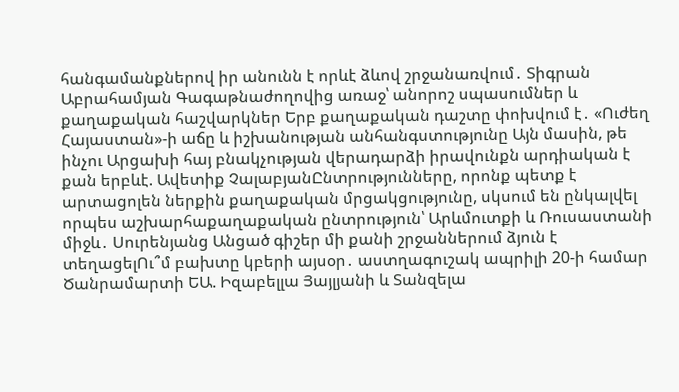հանգամանքներով իր անունն է որևէ ձևով շրջանառվում․ Տիգրան Աբրահամյան Գագաթնաժողովից առաջ՝ անորոշ սպասումներ և քաղաքական հաշվարկներ Երբ քաղաքական դաշտը փոխվում է․ «Ուժեղ Հայաստան»-ի աճը և իշխանության անհանգստությունը Այն մասին, թե ինչու Արցախի հայ բնակչության վերադարձի իրավունքն արդիական է քան երբևէ. Ավետիք ՉալաբյանԸնտրությունները, որոնք պետք է արտացոլեն ներքին քաղաքական մրցակցությունը, սկսում են ընկալվել որպես աշխարհաքաղաքական ընտրություն՝ Արևմուտքի և Ռուսաստանի միջև․ Սուրենյանց Անցած գիշեր մի քանի շրջաններում ձյուն է տեղացելՈւ՞մ բախտը կբերի այսօր․ աստղագուշակ ապրիլի 20-ի համար Ծանրամարտի ԵԱ. Իզաբելլա Յայլյանի և Տանզելա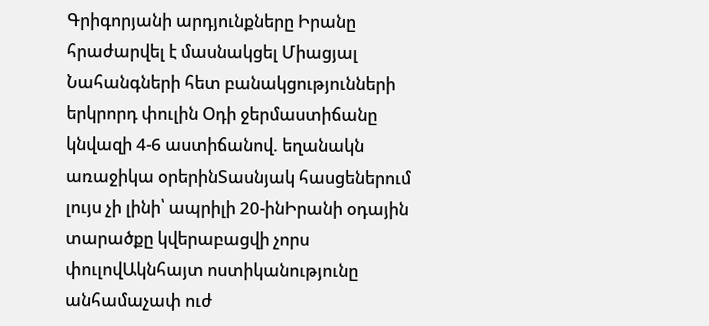Գրիգորյանի արդյունքները Իրանը հրաժարվել է մասնակցել Միացյալ Նահանգների հետ բանակցությունների երկրորդ փուլին Օդի ջերմաստիճանը կնվազի 4-6 աստիճանով. եղանակն առաջիկա օրերինՏասնյակ հասցեներում լույս չի լինի՝ ապրիլի 20-ինԻրանի օդային տարածքը կվերաբացվի չորս փուլովԱկնհայտ ոստիկանությունը անհամաչափ ուժ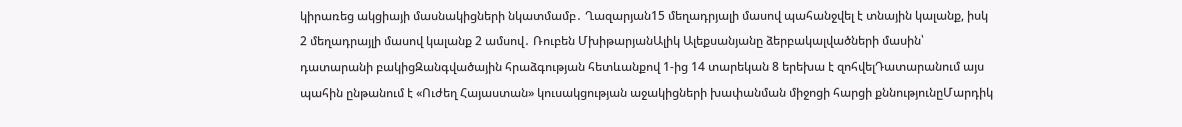կիրառեց ակցիայի մասնակիցների նկատմամբ․ Ղազարյան15 մեղադրյալի մասով պահանջվել է տնային կալանք, իսկ 2 մեղադրայլի մասով կալանք 2 ամսով․ Ռուբեն ՄխիթարյանԱլիկ Ալեքսանյանը ձերբակալվածների մասին՝ դատարանի բակիցԶանգվածային հրաձգության հետևանքով 1-ից 14 տարեկան 8 երեխա է զոհվելԴատարանում այս պահին ընթանում է «Ուժեղ Հայաստան» կուսակցության աջակիցների խափանման միջոցի հարցի քննությունըՄարդիկ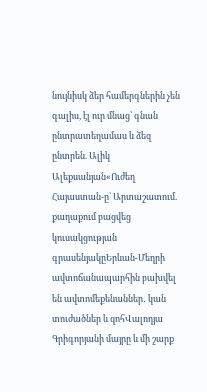նույնիսկ ձեր համերգներին չեն գալիս, էլ ուր մնաց՝ գնան ընտրատեղամաս և ձեզ ընտրեն. Ալիկ Ալեքսանյան«Ուժեղ Հայաստան-ը` Արտաշատում. քաղաքում բացվեց կուսակցության գրասենյակըԵրևան-Մեղրի ավտոճանապարհին բախվել են ավտոմեքենաններ․ կան տուժածներ և զոհՎալոդյա Գրիգորյանի մայրը և մի շարք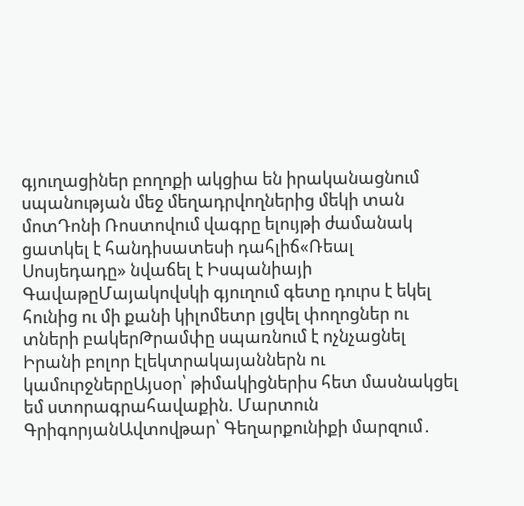գյուղացիներ բողոքի ակցիա են իրականացնում սպանության մեջ մեղադրվողներից մեկի տան մոտԴոնի Ռոստովում վագրը ելույթի ժամանակ ցատկել է հանդիսատեսի դահլիճ«Ռեալ Սոսյեդադը» նվաճել է Իսպանիայի ԳավաթըՄայակովսկի գյուղում գետը դուրս է եկել հունից ու մի քանի կիլոմետր լցվել փողոցներ ու տների բակերԹրամփը սպառնում է ոչնչացնել Իրանի բոլոր էլեկտրակայաններն ու կամուրջներըԱյսօր՝ թիմակիցներիս հետ մասնակցել եմ ստորագրահավաքին. Մարտուն ԳրիգորյանԱվտովթար՝ Գեղարքունիքի մարզում․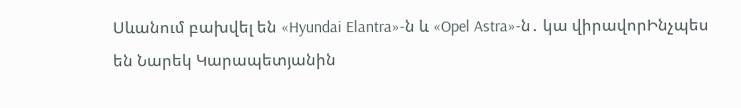Սևանում բախվել են «Hyundai Elantra»-ն և «Opel Astra»-ն․ կա վիրավորԻնչպես են Նարեկ Կարապետյանին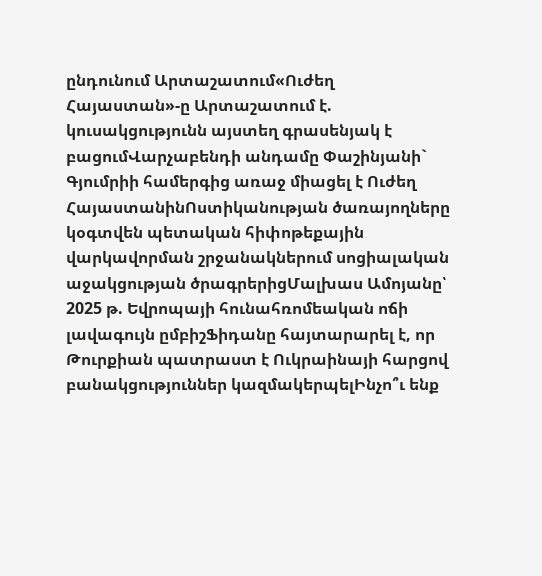ընդունում Արտաշատում«Ուժեղ Հայաստան»-ը Արտաշատում է. կուսակցությունն այստեղ գրասենյակ է բացումՎարչաբենդի անդամը Փաշինյանի` Գյումրիի համերգից առաջ միացել է Ուժեղ ՀայաստանինՈստիկանության ծառայողները կօգտվեն պետական հիփոթեքային վարկավորման շրջանակներում սոցիալական աջակցության ծրագրերիցՄալխաս Ամոյանը՝ 2025 թ. Եվրոպայի հունահռոմեական ոճի լավագույն ըմբիշՖիդանը հայտարարել է, որ Թուրքիան պատրաստ է Ուկրաինայի հարցով բանակցություններ կազմակերպելԻնչո՞ւ ենք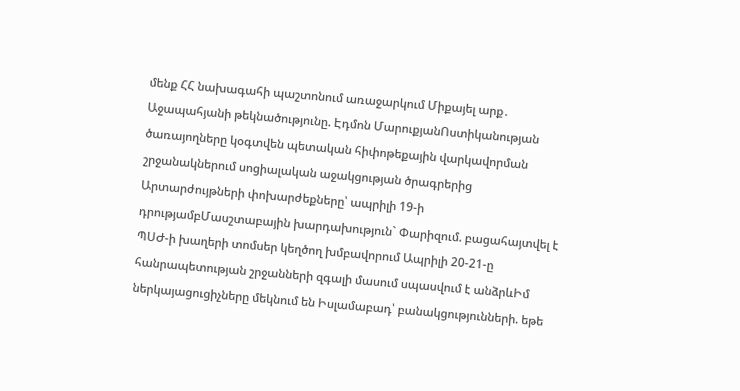մենք ՀՀ նախագահի պաշտոնում առաջարկում Միքայել արք․ Աջապահյանի թեկնածությունը. Էդմոն ՄարուքյանՈստիկանության ծառայողները կօգտվեն պետական հիփոթեքային վարկավորման շրջանակներում սոցիալական աջակցության ծրագրերից Արտարժույթների փոխարժեքները՝ ապրիլի 19-ի դրությամբՄասշտաբային խարդախություն` Փարիզում. բացահայտվել է ՊՍԺ-ի խաղերի տոմսեր կեղծող խմբավորում Ապրիլի 20-21-ը հանրապետության շրջանների զգալի մասում սպասվում է անձրևԻմ ներկայացուցիչները մեկնում են Իսլամաբադ՝ բանակցությունների. եթե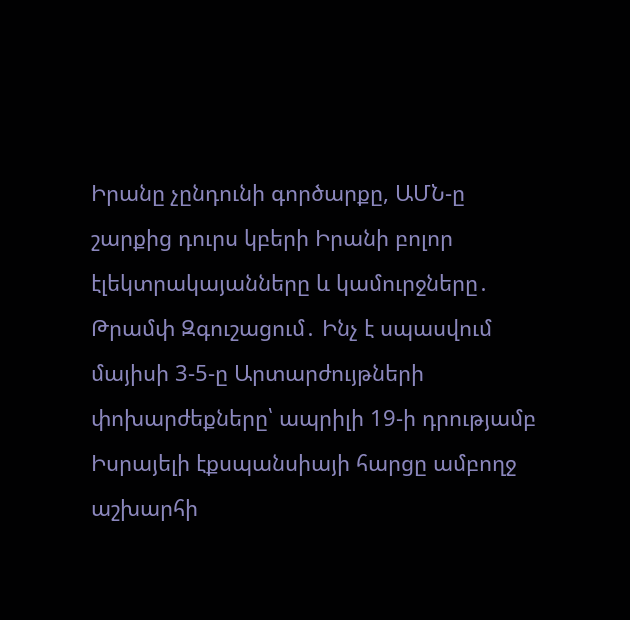Իրանը չընդունի գործարքը, ԱՄՆ-ը շարքից դուրս կբերի Իրանի բոլոր էլեկտրակայանները և կամուրջները․ Թրամփ Զգուշացում․ Ինչ է սպասվում մայիսի 3-5-ը Արտարժույթների փոխարժեքները՝ ապրիլի 19-ի դրությամբ Իսրայելի էքսպանսիայի հարցը ամբողջ աշխարհի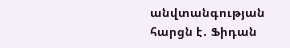անվտանգության հարցն է․ Ֆիդան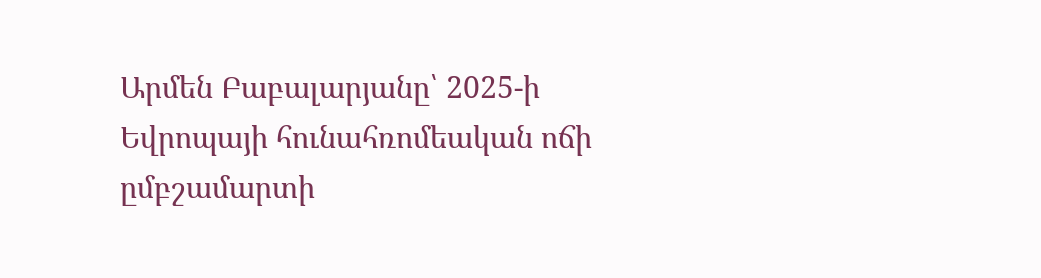Արմեն Բաբալարյանը՝ 2025-ի Եվրոպայի հունահռոմեական ոճի ըմբշամարտի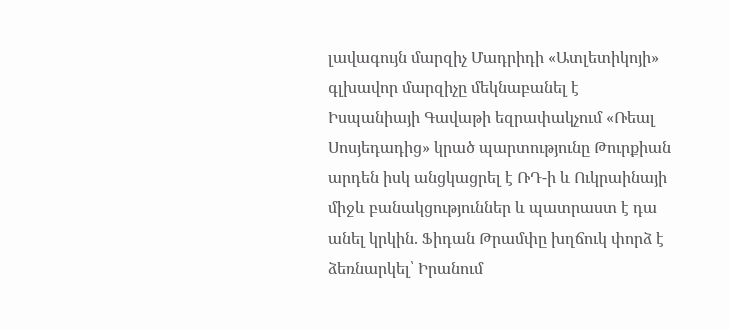լավագույն մարզիչ Մադրիդի «Ատլետիկոյի» գլխավոր մարզիչը մեկնաբանել է Իսպանիայի Գավաթի եզրափակչում «Ռեալ Սոսյեդադից» կրած պարտությունը Թուրքիան արդեն իսկ անցկացրել է ՌԴ-ի և Ուկրաինայի միջև բանակցություններ և պատրաստ է դա անել կրկին. Ֆիդան Թրամփը խղճուկ փորձ է ձեռնարկել՝ Իրանում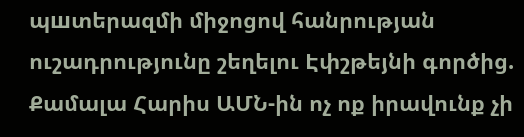պшտերազմի միջոցով հանրության ուշադրությունը շեղելու Էփշթեյնի գործից. Քամալա Հարիս ԱՄՆ-ին ոչ ոք իրավունք չի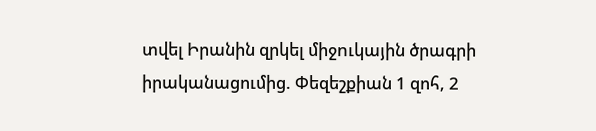տվել Իրանին զրկել միջnւկային ծրագրի իրականացումից. Փեզեշքիան 1 զոհ, 2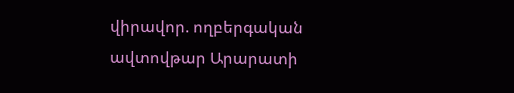վիրավոր. ողբերգական ավտովթար Արարատի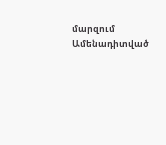մարզում
Ամենադիտված